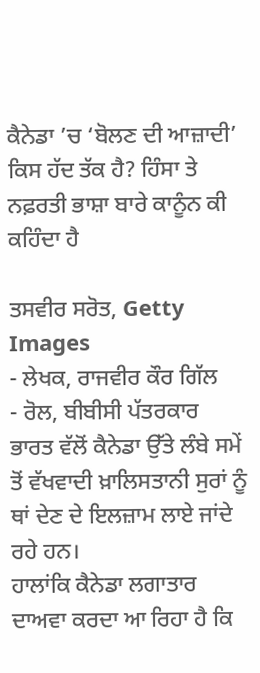ਕੈਨੇਡਾ ’ਚ ‘ਬੋਲਣ ਦੀ ਆਜ਼ਾਦੀ’ ਕਿਸ ਹੱਦ ਤੱਕ ਹੈ? ਹਿੰਸਾ ਤੇ ਨਫ਼ਰਤੀ ਭਾਸ਼ਾ ਬਾਰੇ ਕਾਨੂੰਨ ਕੀ ਕਹਿੰਦਾ ਹੈ

ਤਸਵੀਰ ਸਰੋਤ, Getty Images
- ਲੇਖਕ, ਰਾਜਵੀਰ ਕੌਰ ਗਿੱਲ
- ਰੋਲ, ਬੀਬੀਸੀ ਪੱਤਰਕਾਰ
ਭਾਰਤ ਵੱਲੋਂ ਕੈਨੇਡਾ ਉੱਤੇ ਲੰਬੇ ਸਮੇਂ ਤੋਂ ਵੱਖਵਾਦੀ ਖ਼ਾਲਿਸਤਾਨੀ ਸੁਰਾਂ ਨੂੰ ਥਾਂ ਦੇਣ ਦੇ ਇਲਜ਼ਾਮ ਲਾਏ ਜਾਂਦੇ ਰਹੇ ਹਨ।
ਹਾਲਾਂਕਿ ਕੈਨੇਡਾ ਲਗਾਤਾਰ ਦਾਅਵਾ ਕਰਦਾ ਆ ਰਿਹਾ ਹੈ ਕਿ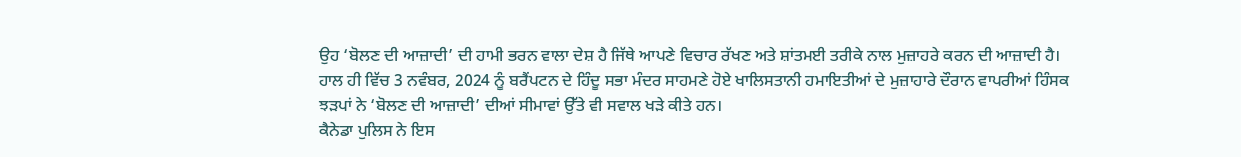ਉਹ ‘ਬੋਲਣ ਦੀ ਆਜ਼ਾਦੀ’ ਦੀ ਹਾਮੀ ਭਰਨ ਵਾਲਾ ਦੇਸ਼ ਹੈ ਜਿੱਥੇ ਆਪਣੇ ਵਿਚਾਰ ਰੱਖਣ ਅਤੇ ਸ਼ਾਂਤਮਈ ਤਰੀਕੇ ਨਾਲ ਮੁਜ਼ਾਹਰੇ ਕਰਨ ਦੀ ਆਜ਼ਾਦੀ ਹੈ।
ਹਾਲ ਹੀ ਵਿੱਚ 3 ਨਵੰਬਰ, 2024 ਨੂੰ ਬਰੈਂਪਟਨ ਦੇ ਹਿੰਦੂ ਸਭਾ ਮੰਦਰ ਸਾਹਮਣੇ ਹੋਏ ਖਾਲਿਸਤਾਨੀ ਹਮਾਇਤੀਆਂ ਦੇ ਮੁਜ਼ਾਹਾਰੇ ਦੌਰਾਨ ਵਾਪਰੀਆਂ ਹਿੰਸਕ ਝੜਪਾਂ ਨੇ ‘ਬੋਲਣ ਦੀ ਆਜ਼ਾਦੀ’ ਦੀਆਂ ਸੀਮਾਵਾਂ ਉੱਤੇ ਵੀ ਸਵਾਲ ਖੜੇ ਕੀਤੇ ਹਨ।
ਕੈਨੇਡਾ ਪੁਲਿਸ ਨੇ ਇਸ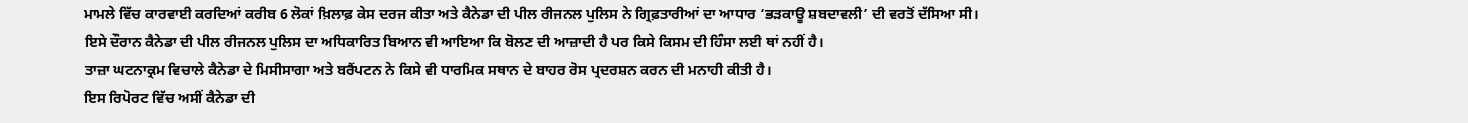ਮਾਮਲੇ ਵਿੱਚ ਕਾਰਵਾਈ ਕਰਦਿਆਂ ਕਰੀਬ 6 ਲੋਕਾਂ ਖ਼ਿਲਾਫ਼ ਕੇਸ ਦਰਜ ਕੀਤਾ ਅਤੇ ਕੈਨੇਡਾ ਦੀ ਪੀਲ ਰੀਜਨਲ ਪੁਲਿਸ ਨੇ ਗ੍ਰਿਫ਼ਤਾਰੀਆਂ ਦਾ ਆਧਾਰ ‘ਭੜਕਾਊ ਸ਼ਬਦਾਵਲੀ’ ਦੀ ਵਰਤੋਂ ਦੱਸਿਆ ਸੀ।
ਇਸੇ ਦੌਰਾਨ ਕੈਨੇਡਾ ਦੀ ਪੀਲ ਰੀਜਨਲ ਪੁਲਿਸ ਦਾ ਅਧਿਕਾਰਿਤ ਬਿਆਨ ਵੀ ਆਇਆ ਕਿ ਬੋਲਣ ਦੀ ਆਜ਼ਾਦੀ ਹੈ ਪਰ ਕਿਸੇ ਕਿਸਮ ਦੀ ਹਿੰਸਾ ਲਈ ਥਾਂ ਨਹੀਂ ਹੈ।
ਤਾਜ਼ਾ ਘਟਨਾਕ੍ਰਮ ਵਿਚਾਲੇ ਕੈਨੇਡਾ ਦੇ ਮਿਸੀਸਾਗਾ ਅਤੇ ਬਰੈਂਪਟਨ ਨੇ ਕਿਸੇ ਵੀ ਧਾਰਮਿਕ ਸਥਾਨ ਦੇ ਬਾਹਰ ਰੋਸ ਪ੍ਰਦਰਸ਼ਨ ਕਰਨ ਦੀ ਮਨਾਹੀ ਕੀਤੀ ਹੈ।
ਇਸ ਰਿਪੋਰਟ ਵਿੱਚ ਅਸੀਂ ਕੈਨੇਡਾ ਦੀ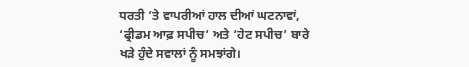ਧਰਤੀ ’ਤੇ ਵਾਪਰੀਆਂ ਹਾਲ ਦੀਆਂ ਘਟਨਾਵਾਂ, ‘ਫ੍ਰੀਡਮ ਆਫ਼ ਸਪੀਚ’ ਅਤੇ ‘ਹੇਟ ਸਪੀਚ’ ਬਾਰੇ ਖੜੇ ਹੁੰਦੇ ਸਵਾਲਾਂ ਨੂੰ ਸਮਝਾਂਗੇ।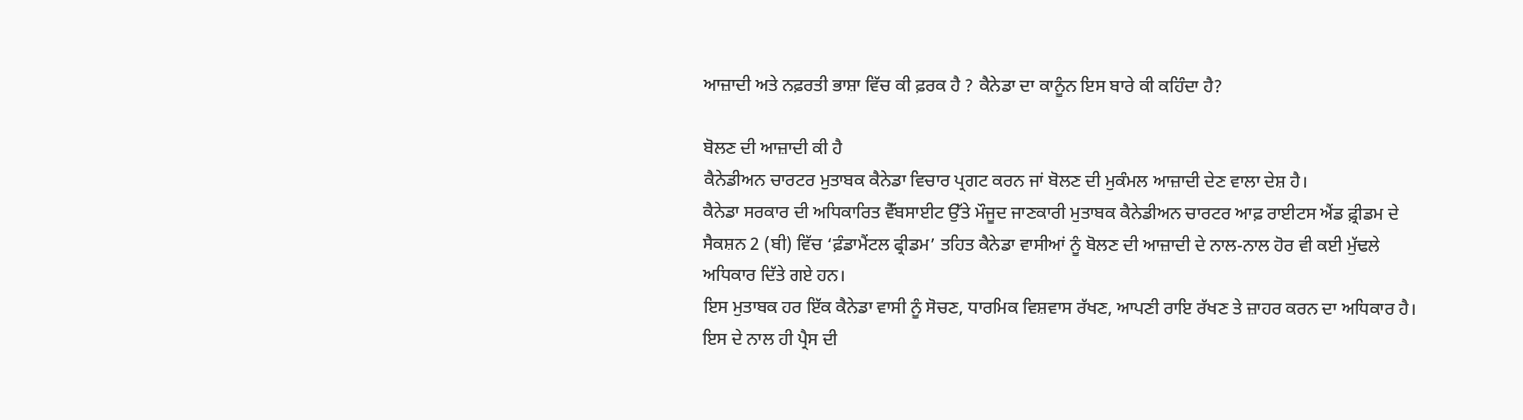ਆਜ਼ਾਦੀ ਅਤੇ ਨਫ਼ਰਤੀ ਭਾਸ਼ਾ ਵਿੱਚ ਕੀ ਫ਼ਰਕ ਹੈ ? ਕੈਨੇਡਾ ਦਾ ਕਾਨੂੰਨ ਇਸ ਬਾਰੇ ਕੀ ਕਹਿੰਦਾ ਹੈ?

ਬੋਲਣ ਦੀ ਆਜ਼ਾਦੀ ਕੀ ਹੈ
ਕੈਨੇਡੀਅਨ ਚਾਰਟਰ ਮੁਤਾਬਕ ਕੈਨੇਡਾ ਵਿਚਾਰ ਪ੍ਰਗਟ ਕਰਨ ਜਾਂ ਬੋਲਣ ਦੀ ਮੁਕੰਮਲ ਆਜ਼ਾਦੀ ਦੇਣ ਵਾਲਾ ਦੇਸ਼ ਹੈ।
ਕੈਨੇਡਾ ਸਰਕਾਰ ਦੀ ਅਧਿਕਾਰਿਤ ਵੈੱਬਸਾਈਟ ਉੱਤੇ ਮੌਜੂਦ ਜਾਣਕਾਰੀ ਮੁਤਾਬਕ ਕੈਨੇਡੀਅਨ ਚਾਰਟਰ ਆਫ਼ ਰਾਈਟਸ ਐਂਡ ਫ਼੍ਰੀਡਮ ਦੇ ਸੈਕਸ਼ਨ 2 (ਬੀ) ਵਿੱਚ ‘ਫ਼ੰਡਾਮੈਂਟਲ ਫ੍ਰੀਡਮ’ ਤਹਿਤ ਕੈਨੇਡਾ ਵਾਸੀਆਂ ਨੂੰ ਬੋਲਣ ਦੀ ਆਜ਼ਾਦੀ ਦੇ ਨਾਲ-ਨਾਲ ਹੋਰ ਵੀ ਕਈ ਮੁੱਢਲੇ ਅਧਿਕਾਰ ਦਿੱਤੇ ਗਏ ਹਨ।
ਇਸ ਮੁਤਾਬਕ ਹਰ ਇੱਕ ਕੈਨੇਡਾ ਵਾਸੀ ਨੂੰ ਸੋਚਣ, ਧਾਰਮਿਕ ਵਿਸ਼ਵਾਸ ਰੱਖਣ, ਆਪਣੀ ਰਾਇ ਰੱਖਣ ਤੇ ਜ਼ਾਹਰ ਕਰਨ ਦਾ ਅਧਿਕਾਰ ਹੈ। ਇਸ ਦੇ ਨਾਲ ਹੀ ਪ੍ਰੈਸ ਦੀ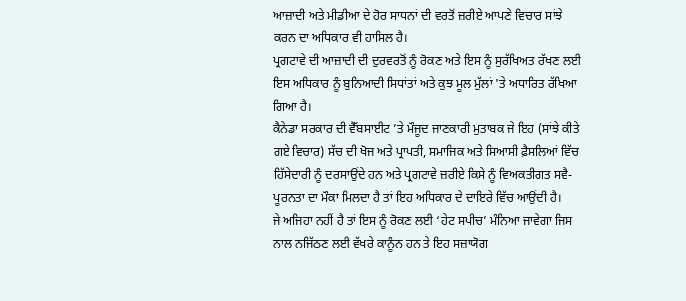ਆਜ਼ਾਦੀ ਅਤੇ ਮੀਡੀਆ ਦੇ ਹੋਰ ਸਾਧਨਾਂ ਦੀ ਵਰਤੋਂ ਜ਼ਰੀਏ ਆਪਣੇ ਵਿਚਾਰ ਸਾਂਝੇ ਕਰਨ ਦਾ ਅਧਿਕਾਰ ਵੀ ਹਾਸਿਲ ਹੈ।
ਪ੍ਰਗਟਾਵੇ ਦੀ ਆਜ਼ਾਦੀ ਦੀ ਦੁਰਵਰਤੋਂ ਨੂੰ ਰੋਕਣ ਅਤੇ ਇਸ ਨੂੰ ਸੁਰੱਖਿਅਤ ਰੱਖਣ ਲਈ ਇਸ ਅਧਿਕਾਰ ਨੂੰ ਬੁਨਿਆਦੀ ਸਿਧਾਂਤਾਂ ਅਤੇ ਕੁਝ ਮੂਲ ਮੁੱਲਾਂ 'ਤੇ ਅਧਾਰਿਤ ਰੱਖਿਆ ਗਿਆ ਹੈ।
ਕੈਨੇਡਾ ਸਰਕਾਰ ਦੀ ਵੈੱਬਸਾਈਟ ’ਤੇ ਮੌਜੂਦ ਜਾਣਕਾਰੀ ਮੁਤਾਬਕ ਜੇ ਇਹ (ਸਾਂਝੇ ਕੀਤੇ ਗਏ ਵਿਚਾਰ) ਸੱਚ ਦੀ ਖੋਜ ਅਤੇ ਪ੍ਰਾਪਤੀ, ਸਮਾਜਿਕ ਅਤੇ ਸਿਆਸੀ ਫ਼ੈਸਲਿਆਂ ਵਿੱਚ ਹਿੱਸੇਦਾਰੀ ਨੂੰ ਦਰਸਾਉਂਦੇ ਹਨ ਅਤੇ ਪ੍ਰਗਟਾਵੇ ਜ਼ਰੀਏ ਕਿਸੇ ਨੂੰ ਵਿਅਕਤੀਗਤ ਸਵੈ-ਪੂਰਨਤਾ ਦਾ ਮੌਕਾ ਮਿਲਦਾ ਹੈ ਤਾਂ ਇਹ ਅਧਿਕਾਰ ਦੇ ਦਾਇਰੇ ਵਿੱਚ ਆਉਂਦੀ ਹੈ।
ਜੇ ਅਜਿਹਾ ਨਹੀਂ ਹੈ ਤਾਂ ਇਸ ਨੂੰ ਰੋਕਣ ਲਈ ‘ਹੇਟ ਸਪੀਚ’ ਮੰਨਿਆ ਜਾਵੇਗਾ ਜਿਸ ਨਾਲ ਨਜਿੱਠਣ ਲਈ ਵੱਖਰੇ ਕਾਨੂੰਨ ਹਨ ਤੇ ਇਹ ਸਜ਼ਾਯੋਗ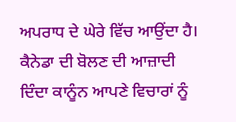ਅਪਰਾਧ ਦੇ ਘੇਰੇ ਵਿੱਚ ਆਉਂਦਾ ਹੈ।
ਕੈਨੇਡਾ ਦੀ ਬੋਲਣ ਦੀ ਆਜ਼ਾਦੀ ਦਿੰਦਾ ਕਾਨੂੰਨ ਆਪਣੇ ਵਿਚਾਰਾਂ ਨੂੰ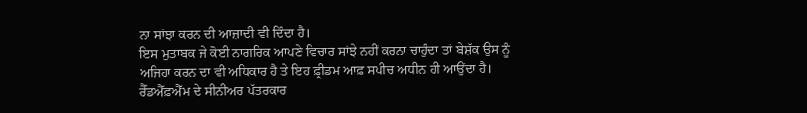ਨਾ ਸਾਂਝਾ ਕਰਨ ਦੀ ਆਜ਼ਾਦੀ ਵੀ ਦਿੰਦਾ ਹੈ।
ਇਸ ਮੁਤਾਬਕ ਜੇ ਕੋਈ ਨਾਗਰਿਕ ਆਪਣੇ ਵਿਚਾਰ ਸਾਂਝੇ ਨਹੀਂ ਕਰਨਾ ਚਾਹੁੰਦਾ ਤਾਂ ਬੇਸ਼ੱਕ ਉਸ ਨੂੰ ਅਜਿਹਾ ਕਰਨ ਦਾ ਵੀ ਅਧਿਕਾਰ ਹੈ ਤੇ ਇਹ ਫ਼੍ਰੀਡਮ ਆਫ਼ ਸਪੀਚ ਅਧੀਨ ਹੀ ਆਉਂਦਾ ਹੈ।
ਰੈੱਡਐੱਫ਼ਐੱਮ ਦੇ ਸੀਨੀਅਰ ਪੱਤਰਕਾਰ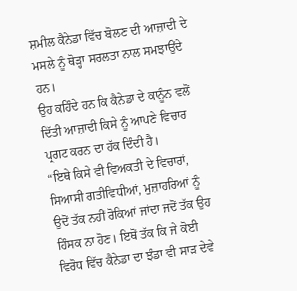ਸ਼ਮੀਲ ਕੈਨੇਡਾ ਵਿੱਚ ਬੋਲਣ ਦੀ ਆਜ਼ਾਦੀ ਦੇ ਮਸਲੇ ਨੂੰ ਥੋੜ੍ਹਾ ਸਰਲਤਾ ਨਾਲ ਸਮਝਾਉਂਦੇ ਹਨ।
ਉਹ ਕਹਿੰਦੇ ਹਨ ਕਿ ਕੈਨੇਡਾ ਦੇ ਕਾਨੂੰਨ ਵਲੋਂ ਦਿੱਤੀ ਆਜ਼ਾਦੀ ਕਿਸੇ ਨੂੰ ਆਪਣੇ ਵਿਚਾਰ ਪ੍ਰਗਟ ਕਰਨ ਦਾ ਹੱਕ ਦਿੰਦੀ ਹੈ।
“ਇਥੇ ਕਿਸੇ ਵੀ ਵਿਅਕਤੀ ਦੇ ਵਿਚਾਰਾਂ, ਸਿਆਸੀ ਗਤੀਵਿਧੀਆਂ, ਮੁਜ਼ਾਹਰਿਆਂ ਨੂੰ ਉਦੋਂ ਤੱਕ ਨਹੀਂ ਰੋਕਿਆਂ ਜਾਂਦਾ ਜਦੋਂ ਤੱਕ ਉਹ ਹਿੰਸਕ ਨਾ ਹੋਣ। ਇਥੋਂ ਤੱਕ ਕਿ ਜੇ ਕੋਈ ਵਿਰੋਧ ਵਿੱਚ ਕੈਨੇਡਾ ਦਾ ਝੰਡਾ ਵੀ ਸਾੜ ਦੇਵੇ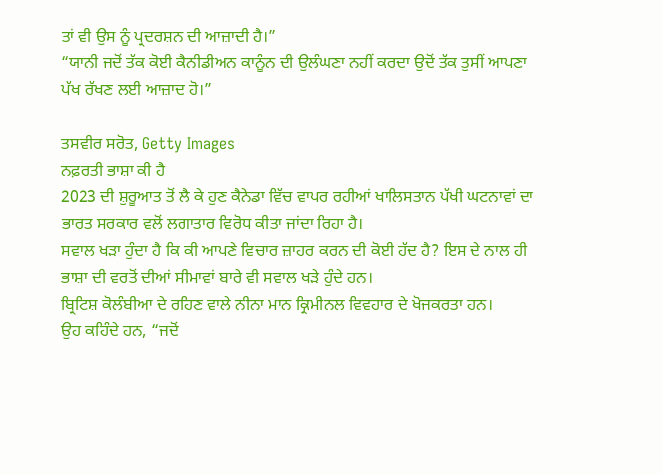ਤਾਂ ਵੀ ਉਸ ਨੂੰ ਪ੍ਰਦਰਸ਼ਨ ਦੀ ਆਜ਼ਾਦੀ ਹੈ।”
“ਯਾਨੀ ਜਦੋਂ ਤੱਕ ਕੋਈ ਕੈਨੀਡੀਅਨ ਕਾਨੂੰਨ ਦੀ ਉਲੰਘਣਾ ਨਹੀਂ ਕਰਦਾ ਉਦੋਂ ਤੱਕ ਤੁਸੀਂ ਆਪਣਾ ਪੱਖ ਰੱਖਣ ਲਈ ਆਜ਼ਾਦ ਹੋ।”

ਤਸਵੀਰ ਸਰੋਤ, Getty Images
ਨਫ਼ਰਤੀ ਭਾਸ਼ਾ ਕੀ ਹੈ
2023 ਦੀ ਸ਼ੁਰੂਆਤ ਤੋਂ ਲੈ ਕੇ ਹੁਣ ਕੈਨੇਡਾ ਵਿੱਚ ਵਾਪਰ ਰਹੀਆਂ ਖਾਲਿਸਤਾਨ ਪੱਖੀ ਘਟਨਾਵਾਂ ਦਾ ਭਾਰਤ ਸਰਕਾਰ ਵਲੋਂ ਲਗਾਤਾਰ ਵਿਰੋਧ ਕੀਤਾ ਜਾਂਦਾ ਰਿਹਾ ਹੈ।
ਸਵਾਲ ਖੜਾ ਹੁੰਦਾ ਹੈ ਕਿ ਕੀ ਆਪਣੇ ਵਿਚਾਰ ਜ਼ਾਹਰ ਕਰਨ ਦੀ ਕੋਈ ਹੱਦ ਹੈ? ਇਸ ਦੇ ਨਾਲ ਹੀ ਭਾਸ਼ਾ ਦੀ ਵਰਤੋਂ ਦੀਆਂ ਸੀਮਾਵਾਂ ਬਾਰੇ ਵੀ ਸਵਾਲ ਖੜੇ ਹੁੰਦੇ ਹਨ।
ਬ੍ਰਿਟਿਸ਼ ਕੋਲੰਬੀਆ ਦੇ ਰਹਿਣ ਵਾਲੇ ਨੀਨਾ ਮਾਨ ਕ੍ਰਿਮੀਨਲ ਵਿਵਹਾਰ ਦੇ ਖੋਜਕਰਤਾ ਹਨ।
ਉਹ ਕਹਿੰਦੇ ਹਨ, “ਜਦੋਂ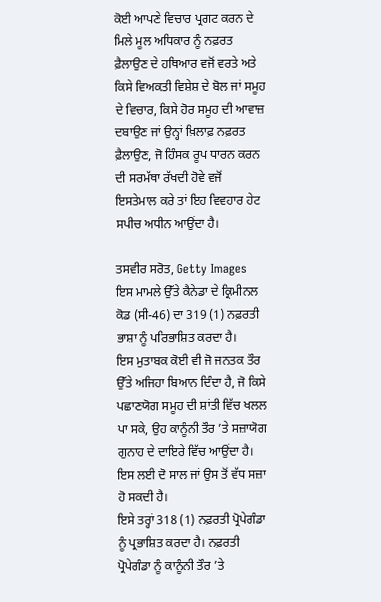ਕੋਈ ਆਪਣੇ ਵਿਚਾਰ ਪ੍ਰਗਟ ਕਰਨ ਦੇ ਮਿਲੇ ਮੂਲ ਅਧਿਕਾਰ ਨੂੰ ਨਫ਼ਰਤ ਫ਼ੈਲਾਉਣ ਦੇ ਹਥਿਆਰ ਵਜੋਂ ਵਰਤੇ ਅਤੇ ਕਿਸੇ ਵਿਅਕਤੀ ਵਿਸ਼ੇਸ਼ ਦੇ ਬੋਲ ਜਾਂ ਸਮੂਹ ਦੇ ਵਿਚਾਰ, ਕਿਸੇ ਹੋਰ ਸਮੂਹ ਦੀ ਆਵਾਜ਼ ਦਬਾਉਣ ਜਾਂ ਉਨ੍ਹਾਂ ਖ਼ਿਲਾਫ਼ ਨਫ਼ਰਤ ਫ਼ੈਲਾਉਣ, ਜੋ ਹਿੰਸਕ ਰੂਪ ਧਾਰਨ ਕਰਨ ਦੀ ਸਰਮੱਥਾ ਰੱਖਦੀ ਹੋਵੇ ਵਜੋਂ ਇਸਤੇਮਾਲ ਕਰੇ ਤਾਂ ਇਹ ਵਿਵਹਾਰ ਹੇਟ ਸਪੀਚ ਅਧੀਨ ਆਉਂਦਾ ਹੈ।

ਤਸਵੀਰ ਸਰੋਤ, Getty Images
ਇਸ ਮਾਮਲੇ ਉੱਤੇ ਕੈਨੇਡਾ ਦੇ ਕ੍ਰਿਮੀਨਲ ਕੋਡ (ਸੀ-46) ਦਾ 319 (1) ਨਫ਼ਰਤੀ ਭਾਸ਼ਾ ਨੂੰ ਪਰਿਭਾਸ਼ਿਤ ਕਰਦਾ ਹੈ।
ਇਸ ਮੁਤਾਬਕ ਕੋਈ ਵੀ ਜੋ ਜਨਤਕ ਤੌਰ ਉੱਤੇ ਅਜਿਹਾ ਬਿਆਨ ਦਿੰਦਾ ਹੈ, ਜੋ ਕਿਸੇ ਪਛਾਣਯੋਗ ਸਮੂਹ ਦੀ ਸ਼ਾਂਤੀ ਵਿੱਚ ਖਲਲ ਪਾ ਸਕੇ, ਉਹ ਕਾਨੂੰਨੀ ਤੌਰ ’ਤੇ ਸਜ਼ਾਯੋਗ ਗੁਨਾਹ ਦੇ ਦਾਇਰੇ ਵਿੱਚ ਆਉਂਦਾ ਹੈ। ਇਸ ਲਈ ਦੋ ਸਾਲ ਜਾਂ ਉਸ ਤੋਂ ਵੱਧ ਸਜ਼ਾ ਹੋ ਸਕਦੀ ਹੈ।
ਇਸੇ ਤਰ੍ਹਾਂ 318 (1) ਨਫ਼ਰਤੀ ਪ੍ਰੋਪੇਗੰਡਾ ਨੂੰ ਪ੍ਰਭਾਸ਼ਿਤ ਕਰਦਾ ਹੈ। ਨਫ਼ਰਤੀ ਪ੍ਰੋਪੇਗੰਡਾ ਨੂੰ ਕਾਨੂੰਨੀ ਤੌਰ ’ਤੇ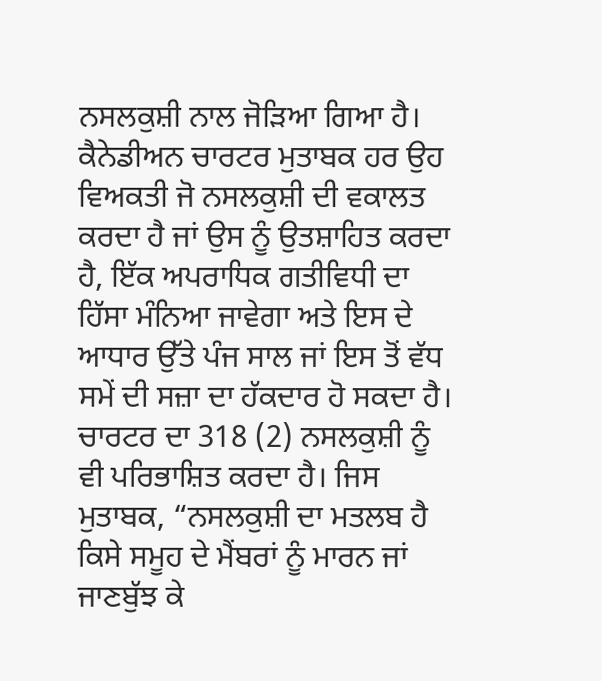ਨਸਲਕੁਸ਼ੀ ਨਾਲ ਜੋੜਿਆ ਗਿਆ ਹੈ।
ਕੈਨੇਡੀਅਨ ਚਾਰਟਰ ਮੁਤਾਬਕ ਹਰ ਉਹ ਵਿਅਕਤੀ ਜੋ ਨਸਲਕੁਸ਼ੀ ਦੀ ਵਕਾਲਤ ਕਰਦਾ ਹੈ ਜਾਂ ਉਸ ਨੂੰ ਉਤਸ਼ਾਹਿਤ ਕਰਦਾ ਹੈ, ਇੱਕ ਅਪਰਾਧਿਕ ਗਤੀਵਿਧੀ ਦਾ ਹਿੱਸਾ ਮੰਨਿਆ ਜਾਵੇਗਾ ਅਤੇ ਇਸ ਦੇ ਆਧਾਰ ਉੱਤੇ ਪੰਜ ਸਾਲ ਜਾਂ ਇਸ ਤੋਂ ਵੱਧ ਸਮੇਂ ਦੀ ਸਜ਼ਾ ਦਾ ਹੱਕਦਾਰ ਹੋ ਸਕਦਾ ਹੈ।
ਚਾਰਟਰ ਦਾ 318 (2) ਨਸਲਕੁਸ਼ੀ ਨੂੰ ਵੀ ਪਰਿਭਾਸ਼ਿਤ ਕਰਦਾ ਹੈ। ਜਿਸ ਮੁਤਾਬਕ, “ਨਸਲਕੁਸ਼ੀ ਦਾ ਮਤਲਬ ਹੈ ਕਿਸੇ ਸਮੂਹ ਦੇ ਮੈਂਬਰਾਂ ਨੂੰ ਮਾਰਨ ਜਾਂ ਜਾਣਬੁੱਝ ਕੇ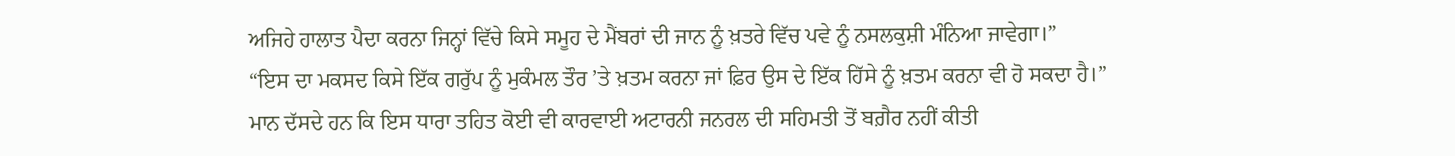ਅਜਿਹੇ ਹਾਲਾਤ ਪੈਦਾ ਕਰਨਾ ਜਿਨ੍ਹਾਂ ਵਿੱਚੇ ਕਿਸੇ ਸਮੂਹ ਦੇ ਮੈਂਬਰਾਂ ਦੀ ਜਾਨ ਨੂੰ ਖ਼ਤਰੇ ਵਿੱਚ ਪਵੇ ਨੂੰ ਨਸਲਕੁਸ਼ੀ ਮੰਨਿਆ ਜਾਵੇਗਾ।”
“ਇਸ ਦਾ ਮਕਸਦ ਕਿਸੇ ਇੱਕ ਗਰੁੱਪ ਨੂੰ ਮੁਕੰਮਲ ਤੌਰ ’ਤੇ ਖ਼ਤਮ ਕਰਨਾ ਜਾਂ ਫ਼ਿਰ ਉਸ ਦੇ ਇੱਕ ਹਿੱਸੇ ਨੂੰ ਖ਼ਤਮ ਕਰਨਾ ਵੀ ਹੋ ਸਕਦਾ ਹੈ।”
ਮਾਨ ਦੱਸਦੇ ਹਨ ਕਿ ਇਸ ਧਾਰਾ ਤਹਿਤ ਕੋਈ ਵੀ ਕਾਰਵਾਈ ਅਟਾਰਨੀ ਜਨਰਲ ਦੀ ਸਹਿਮਤੀ ਤੋਂ ਬਗ਼ੈਰ ਨਹੀਂ ਕੀਤੀ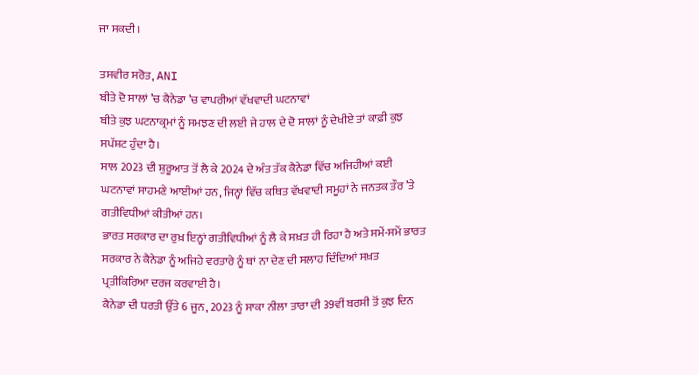ਜਾ ਸਕਦੀ।

ਤਸਵੀਰ ਸਰੋਤ, ANI
ਬੀਤੇ ਦੋ ਸਾਲਾਂ ’ਚ ਕੈਨੇਡਾ ’ਚ ਵਾਪਰੀਆਂ ਵੱਖਵਾਦੀ ਘਟਨਾਵਾਂ
ਬੀਤੇ ਕੁਝ ਘਟਨਾਕ੍ਰਮਾਂ ਨੂੰ ਸਮਝਣ ਦੀ ਲਈ ਜੇ ਹਾਲ ਦੇ ਦੋ ਸਾਲਾਂ ਨੂੰ ਦੇਖੀਏ ਤਾਂ ਕਾਫ਼ੀ ਕੁਝ ਸਪੱਸ਼ਟ ਹੁੰਦਾ ਹੈ।
ਸਾਲ 2023 ਦੀ ਸ਼ੁਰੂਆਤ ਤੋਂ ਲੈ ਕੇ 2024 ਦੇ ਅੰਤ ਤੱਕ ਕੈਨੇਡਾ ਵਿੱਚ ਅਜਿਹੀਆਂ ਕਈ ਘਟਨਾਵਾਂ ਸਾਹਮਣੇ ਆਈਆਂ ਹਨ, ਜਿਨ੍ਹਾਂ ਵਿੱਚ ਕਥਿਤ ਵੱਖਵਾਦੀ ਸਮੂਹਾਂ ਨੇ ਜਨਤਕ ਤੌਰ ’ਤੇ ਗਤੀਵਿਧੀਆਂ ਕੀਤੀਆਂ ਹਨ।
ਭਾਰਤ ਸਰਕਾਰ ਦਾ ਰੁਖ਼ ਇਨ੍ਹਾਂ ਗਤੀਵਿਧੀਆਂ ਨੂੰ ਲੈ ਕੇ ਸਖ਼ਤ ਹੀ ਰਿਹਾ ਹੈ ਅਤੇ ਸਮੇਂ-ਸਮੇਂ ਭਾਰਤ ਸਰਕਾਰ ਨੇ ਕੈਨੇਡਾ ਨੂੰ ਅਜਿਹੇ ਵਰਤਾਰੇ ਨੂੰ ਥਾਂ ਨਾ ਦੇਣ ਦੀ ਸਲਾਹ ਦਿੰਦਿਆਂ ਸਖ਼ਤ ਪ੍ਰਤੀਕਿਰਿਆ ਦਰਜ ਕਰਵਾਈ ਹੈ।
ਕੈਨੇਡਾ ਦੀ ਧਰਤੀ ਉੱਤੇ 6 ਜੂਨ, 2023 ਨੂੰ ਸਾਕਾ ਨੀਲਾ ਤਾਰਾ ਦੀ 39ਵੀਂ ਬਰਸੀ ਤੋਂ ਕੁਝ ਦਿਨ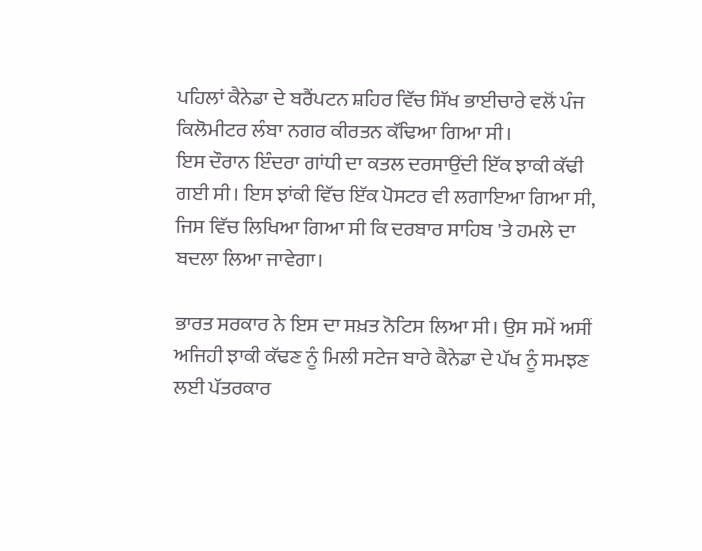ਪਹਿਲਾਂ ਕੈਨੇਡਾ ਦੇ ਬਰੈਂਪਟਨ ਸ਼ਹਿਰ ਵਿੱਚ ਸਿੱਖ ਭਾਈਚਾਰੇ ਵਲੋਂ ਪੰਜ ਕਿਲੋਮੀਟਰ ਲੰਬਾ ਨਗਰ ਕੀਰਤਨ ਕੱਢਿਆ ਗਿਆ ਸੀ।
ਇਸ ਦੌਰਾਨ ਇੰਦਰਾ ਗਾਂਧੀ ਦਾ ਕਤਲ ਦਰਸਾਉਂਦੀ ਇੱਕ ਝਾਕੀ ਕੱਢੀ ਗਈ ਸੀ। ਇਸ ਝਾਂਕੀ ਵਿੱਚ ਇੱਕ ਪੋਸਟਰ ਵੀ ਲਗਾਇਆ ਗਿਆ ਸੀ, ਜਿਸ ਵਿੱਚ ਲਿਖਿਆ ਗਿਆ ਸੀ ਕਿ ਦਰਬਾਰ ਸਾਹਿਬ 'ਤੇ ਹਮਲੇ ਦਾ ਬਦਲਾ ਲਿਆ ਜਾਵੇਗਾ।

ਭਾਰਤ ਸਰਕਾਰ ਨੇ ਇਸ ਦਾ ਸਖ਼ਤ ਨੋਟਿਸ ਲਿਆ ਸੀ। ਉਸ ਸਮੇਂ ਅਸੀਂ ਅਜਿਹੀ ਝਾਕੀ ਕੱਢਣ ਨੂੰ ਮਿਲੀ ਸਟੇਜ ਬਾਰੇ ਕੈਨੇਡਾ ਦੇ ਪੱਖ ਨੂੰ ਸਮਝਣ ਲਈ ਪੱਤਰਕਾਰ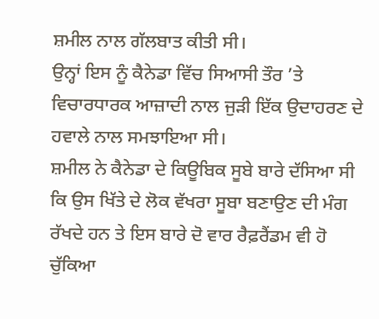ਸ਼ਮੀਲ ਨਾਲ ਗੱਲਬਾਤ ਕੀਤੀ ਸੀ।
ਉਨ੍ਹਾਂ ਇਸ ਨੂੰ ਕੈਨੇਡਾ ਵਿੱਚ ਸਿਆਸੀ ਤੌਰ ’ਤੇ ਵਿਚਾਰਧਾਰਕ ਆਜ਼ਾਦੀ ਨਾਲ ਜੁੜੀ ਇੱਕ ਉਦਾਹਰਣ ਦੇ ਹਵਾਲੇ ਨਾਲ ਸਮਝਾਇਆ ਸੀ।
ਸ਼ਮੀਲ ਨੇ ਕੈਨੇਡਾ ਦੇ ਕਿਊਬਿਕ ਸੂਬੇ ਬਾਰੇ ਦੱਸਿਆ ਸੀ ਕਿ ਉਸ ਖਿੱਤੇ ਦੇ ਲੋਕ ਵੱਖਰਾ ਸੂਬਾ ਬਣਾਉਣ ਦੀ ਮੰਗ ਰੱਖਦੇ ਹਨ ਤੇ ਇਸ ਬਾਰੇ ਦੋ ਵਾਰ ਰੈਫ਼ਰੈਂਡਮ ਵੀ ਹੋ ਚੁੱਕਿਆ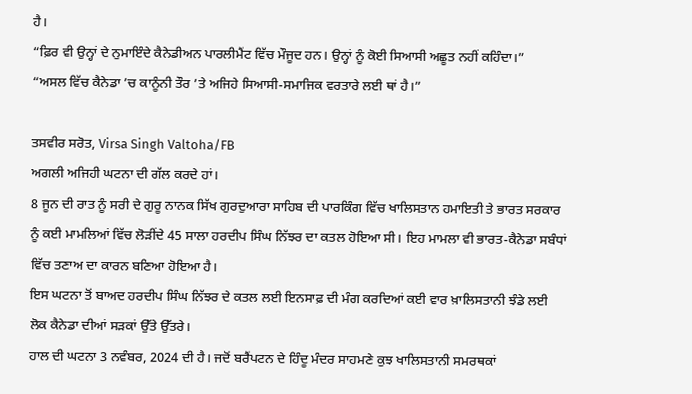ਹੈ।
“ਫ਼ਿਰ ਵੀ ਉਨ੍ਹਾਂ ਦੇ ਨੁਮਾਇੰਦੇ ਕੈਨੇਡੀਅਨ ਪਾਰਲੀਮੈਂਟ ਵਿੱਚ ਮੌਜੂਦ ਹਨ। ਉਨ੍ਹਾਂ ਨੂੰ ਕੋਈ ਸਿਆਸੀ ਅਛੂਤ ਨਹੀਂ ਕਹਿੰਦਾ।”
“ਅਸਲ ਵਿੱਚ ਕੈਨੇਡਾ ’ਚ ਕਾਨੂੰਨੀ ਤੌਰ ’ਤੇ ਅਜਿਹੇ ਸਿਆਸੀ-ਸਮਾਜਿਕ ਵਰਤਾਰੇ ਲਈ ਥਾਂ ਹੈ।”

ਤਸਵੀਰ ਸਰੋਤ, Virsa Singh Valtoha/FB
ਅਗਲੀ ਅਜਿਹੀ ਘਟਨਾ ਦੀ ਗੱਲ ਕਰਦੇ ਹਾਂ।
8 ਜੂਨ ਦੀ ਰਾਤ ਨੂੰ ਸਰੀ ਦੇ ਗੁਰੂ ਨਾਨਕ ਸਿੱਖ ਗੁਰਦੁਆਰਾ ਸਾਹਿਬ ਦੀ ਪਾਰਕਿੰਗ ਵਿੱਚ ਖਾਲਿਸਤਾਨ ਹਮਾਇਤੀ ਤੇ ਭਾਰਤ ਸਰਕਾਰ ਨੂੰ ਕਈ ਮਾਮਲਿਆਂ ਵਿੱਚ ਲੋੜੀਂਦੇ 45 ਸਾਲਾ ਹਰਦੀਪ ਸਿੰਘ ਨਿੱਝਰ ਦਾ ਕਤਲ ਹੋਇਆ ਸੀ। ਇਹ ਮਾਮਲਾ ਵੀ ਭਾਰਤ-ਕੈਨੇਡਾ ਸਬੰਧਾਂ ਵਿੱਚ ਤਣਾਅ ਦਾ ਕਾਰਨ ਬਣਿਆ ਹੋਇਆ ਹੈ।
ਇਸ ਘਟਨਾ ਤੋਂ ਬਾਅਦ ਹਰਦੀਪ ਸਿੰਘ ਨਿੱਝਰ ਦੇ ਕਤਲ ਲਈ ਇਨਸਾਫ਼ ਦੀ ਮੰਗ ਕਰਦਿਆਂ ਕਈ ਵਾਰ ਖ਼ਾਲਿਸਤਾਨੀ ਝੰਡੇ ਲਈ ਲੋਕ ਕੈਨੇਡਾ ਦੀਆਂ ਸੜਕਾਂ ਉੱਤੇ ਉੱਤਰੇ।
ਹਾਲ ਦੀ ਘਟਨਾ 3 ਨਵੰਬਰ, 2024 ਦੀ ਹੈ। ਜਦੋਂ ਬਰੈਂਪਟਨ ਦੇ ਹਿੰਦੂ ਮੰਦਰ ਸਾਹਮਣੇ ਕੁਝ ਖਾਲਿਸਤਾਨੀ ਸਮਰਥਕਾਂ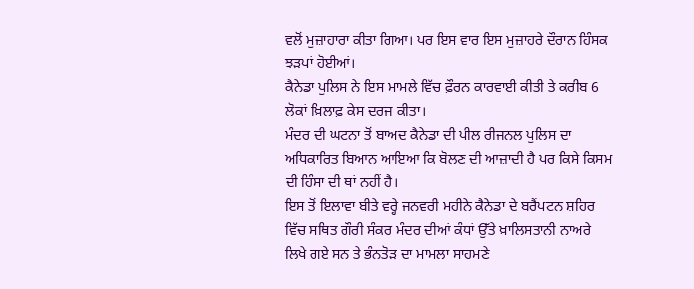ਵਲੋਂ ਮੁਜ਼ਾਹਾਰਾ ਕੀਤਾ ਗਿਆ। ਪਰ ਇਸ ਵਾਰ ਇਸ ਮੁਜ਼ਾਹਰੇ ਦੌਰਾਨ ਹਿੰਸਕ ਝੜਪਾਂ ਹੋਈਆਂ।
ਕੈਨੇਡਾ ਪੁਲਿਸ ਨੇ ਇਸ ਮਾਮਲੇ ਵਿੱਚ ਫ਼ੌਰਨ ਕਾਰਵਾਈ ਕੀਤੀ ਤੇ ਕਰੀਬ 6 ਲੋਕਾਂ ਖ਼ਿਲਾਫ਼ ਕੇਸ ਦਰਜ ਕੀਤਾ।
ਮੰਦਰ ਦੀ ਘਟਨਾ ਤੋਂ ਬਾਅਦ ਕੈਨੇਡਾ ਦੀ ਪੀਲ ਰੀਜਨਲ ਪੁਲਿਸ ਦਾ ਅਧਿਕਾਰਿਤ ਬਿਆਨ ਆਇਆ ਕਿ ਬੋਲਣ ਦੀ ਆਜ਼ਾਦੀ ਹੈ ਪਰ ਕਿਸੇ ਕਿਸਮ ਦੀ ਹਿੰਸਾ ਦੀ ਥਾਂ ਨਹੀਂ ਹੈ।
ਇਸ ਤੋਂ ਇਲਾਵਾ ਬੀਤੇ ਵਰ੍ਹੇ ਜਨਵਰੀ ਮਹੀਨੇ ਕੈਨੇਡਾ ਦੇ ਬਰੈਂਪਟਨ ਸ਼ਹਿਰ ਵਿੱਚ ਸਥਿਤ ਗੌਰੀ ਸੰਕਰ ਮੰਦਰ ਦੀਆਂ ਕੰਧਾਂ ਉੱਤੇ ਖ਼ਾਲਿਸਤਾਨੀ ਨਾਅਰੇ ਲਿਖੇ ਗਏ ਸਨ ਤੇ ਭੰਨਤੋੜ ਦਾ ਮਾਮਲਾ ਸਾਹਮਣੇ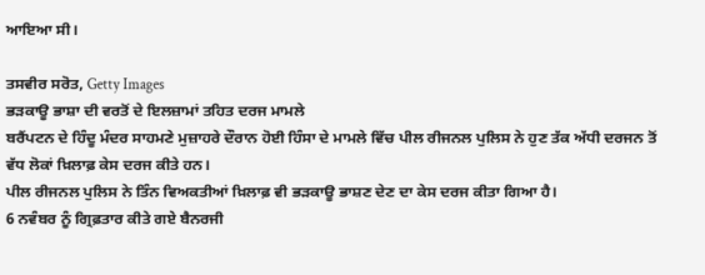ਆਇਆ ਸੀ।

ਤਸਵੀਰ ਸਰੋਤ, Getty Images
ਭੜਕਾਊ ਭਾਸ਼ਾ ਦੀ ਵਰਤੋਂ ਦੇ ਇਲਜ਼ਾਮਾਂ ਤਹਿਤ ਦਰਜ ਮਾਮਲੇ
ਬਰੈਂਪਟਨ ਦੇ ਹਿੰਦੂ ਮੰਦਰ ਸਾਹਮਣੇ ਮੁਜ਼ਾਹਰੇ ਦੌਰਾਨ ਹੋਈ ਹਿੰਸਾ ਦੇ ਮਾਮਲੇ ਵਿੱਚ ਪੀਲ ਰੀਜਨਲ ਪੁਲਿਸ ਨੇ ਹੁਣ ਤੱਕ ਅੱਧੀ ਦਰਜਨ ਤੋਂ ਵੱਧ ਲੋਕਾਂ ਖ਼ਿਲਾਫ਼ ਕੇਸ ਦਰਜ ਕੀਤੇ ਹਨ।
ਪੀਲ ਰੀਜਨਲ ਪੁਲਿਸ ਨੇ ਤਿੰਨ ਵਿਅਕਤੀਆਂ ਖ਼ਿਲਾਫ਼ ਵੀ ਭੜਕਾਊ ਭਾਸ਼ਣ ਦੇਣ ਦਾ ਕੇਸ ਦਰਜ ਕੀਤਾ ਗਿਆ ਹੈ।
6 ਨਵੰਬਰ ਨੂੰ ਗ੍ਰਿਫ਼ਤਾਰ ਕੀਤੇ ਗਏ ਬੈਨਰਜੀ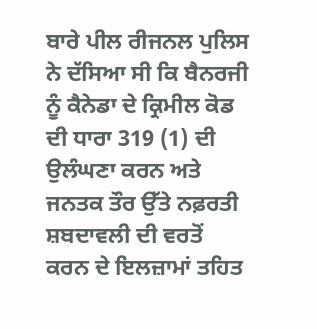ਬਾਰੇ ਪੀਲ ਰੀਜਨਲ ਪੁਲਿਸ ਨੇ ਦੱਸਿਆ ਸੀ ਕਿ ਬੈਨਰਜੀ ਨੂੰ ਕੈਨੇਡਾ ਦੇ ਕ੍ਰਿਮੀਲ ਕੋਡ ਦੀ ਧਾਰਾ 319 (1) ਦੀ ਉਲੰਘਣਾ ਕਰਨ ਅਤੇ ਜਨਤਕ ਤੌਰ ਉੱਤੇ ਨਫ਼ਰਤੀ ਸ਼ਬਦਾਵਲੀ ਦੀ ਵਰਤੋਂ ਕਰਨ ਦੇ ਇਲਜ਼ਾਮਾਂ ਤਹਿਤ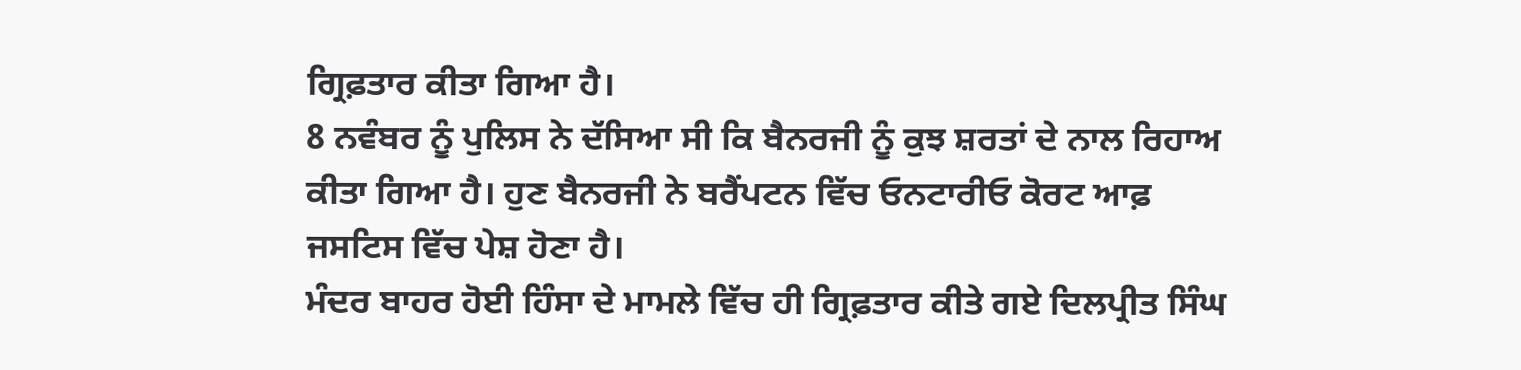ਗ੍ਰਿਫ਼ਤਾਰ ਕੀਤਾ ਗਿਆ ਹੈ।
8 ਨਵੰਬਰ ਨੂੰ ਪੁਲਿਸ ਨੇ ਦੱਸਿਆ ਸੀ ਕਿ ਬੈਨਰਜੀ ਨੂੰ ਕੁਝ ਸ਼ਰਤਾਂ ਦੇ ਨਾਲ ਰਿਹਾਅ ਕੀਤਾ ਗਿਆ ਹੈ। ਹੁਣ ਬੈਨਰਜੀ ਨੇ ਬਰੈਂਪਟਨ ਵਿੱਚ ਓਨਟਾਰੀਓ ਕੋਰਟ ਆਫ਼ ਜਸਟਿਸ ਵਿੱਚ ਪੇਸ਼ ਹੋਣਾ ਹੈ।
ਮੰਦਰ ਬਾਹਰ ਹੋਈ ਹਿੰਸਾ ਦੇ ਮਾਮਲੇ ਵਿੱਚ ਹੀ ਗ੍ਰਿਫ਼ਤਾਰ ਕੀਤੇ ਗਏ ਦਿਲਪ੍ਰੀਤ ਸਿੰਘ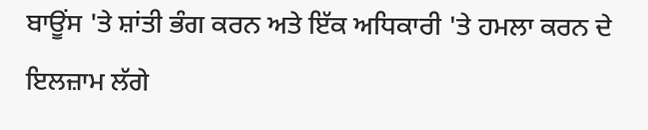ਬਾਊਂਸ 'ਤੇ ਸ਼ਾਂਤੀ ਭੰਗ ਕਰਨ ਅਤੇ ਇੱਕ ਅਧਿਕਾਰੀ 'ਤੇ ਹਮਲਾ ਕਰਨ ਦੇ ਇਲਜ਼ਾਮ ਲੱਗੇ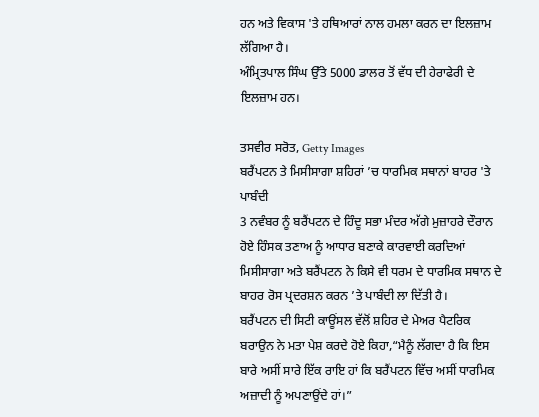ਹਨ ਅਤੇ ਵਿਕਾਸ 'ਤੇ ਹਥਿਆਰਾਂ ਨਾਲ ਹਮਲਾ ਕਰਨ ਦਾ ਇਲਜ਼ਾਮ ਲੱਗਿਆ ਹੈ।
ਅੰਮ੍ਰਿਤਪਾਲ ਸਿੰਘ ਉੱਤੇ 5000 ਡਾਲਰ ਤੋਂ ਵੱਧ ਦੀ ਹੇਰਾਫੇਰੀ ਦੇ ਇਲਜ਼ਾਮ ਹਨ।

ਤਸਵੀਰ ਸਰੋਤ, Getty Images
ਬਰੈਂਪਟਨ ਤੇ ਮਿਸੀਸਾਗਾ ਸ਼ਹਿਰਾਂ ’ਚ ਧਾਰਮਿਕ ਸਥਾਨਾਂ ਬਾਹਰ 'ਤੇ ਪਾਬੰਦੀ
3 ਨਵੰਬਰ ਨੂੰ ਬਰੈਂਪਟਨ ਦੇ ਹਿੰਦੂ ਸਭਾ ਮੰਦਰ ਅੱਗੇ ਮੁਜ਼ਾਹਰੇ ਦੌਰਾਨ ਹੋਏ ਹਿੰਸਕ ਤਣਾਅ ਨੂੰ ਆਧਾਰ ਬਣਾਕੇ ਕਾਰਵਾਈ ਕਰਦਿਆਂ ਮਿਸੀਸਾਗਾ ਅਤੇ ਬਰੈਂਪਟਨ ਨੇ ਕਿਸੇ ਵੀ ਧਰਮ ਦੇ ਧਾਰਮਿਕ ਸਥਾਨ ਦੇ ਬਾਹਰ ਰੋਸ ਪ੍ਰਦਰਸ਼ਨ ਕਰਨ ’ਤੇ ਪਾਬੰਦੀ ਲਾ ਦਿੱਤੀ ਹੈ।
ਬਰੈਂਪਟਨ ਦੀ ਸਿਟੀ ਕਾਊਂਸਲ ਵੱਲੋਂ ਸ਼ਹਿਰ ਦੇ ਮੇਅਰ ਪੈਟਰਿਕ ਬਰਾਉਨ ਨੇ ਮਤਾ ਪੇਸ਼ ਕਰਦੇ ਹੋਏ ਕਿਹਾ,“ਮੈਨੂੰ ਲੱਗਦਾ ਹੈ ਕਿ ਇਸ ਬਾਰੇ ਅਸੀਂ ਸਾਰੇ ਇੱਕ ਰਾਇ ਹਾਂ ਕਿ ਬਰੈਂਪਟਨ ਵਿੱਚ ਅਸੀਂ ਧਾਰਮਿਕ ਅਜ਼ਾਦੀ ਨੂੰ ਅਪਣਾਉਂਦੇ ਹਾਂ।”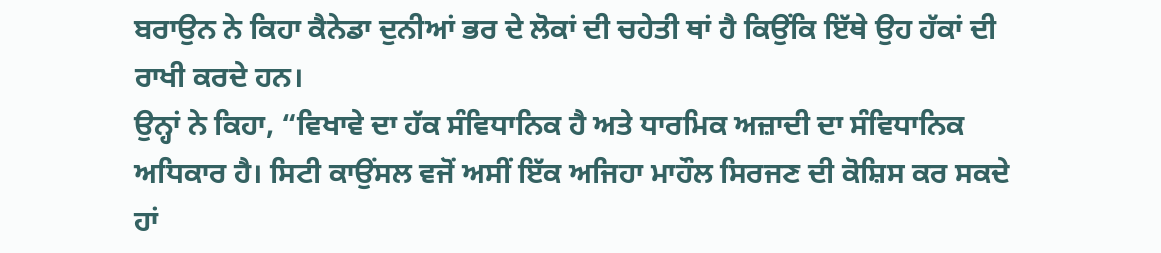ਬਰਾਉਨ ਨੇ ਕਿਹਾ ਕੈਨੇਡਾ ਦੁਨੀਆਂ ਭਰ ਦੇ ਲੋਕਾਂ ਦੀ ਚਹੇਤੀ ਥਾਂ ਹੈ ਕਿਉਂਕਿ ਇੱਥੇ ਉਹ ਹੱਕਾਂ ਦੀ ਰਾਖੀ ਕਰਦੇ ਹਨ।
ਉਨ੍ਹਾਂ ਨੇ ਕਿਹਾ, “ਵਿਖਾਵੇ ਦਾ ਹੱਕ ਸੰਵਿਧਾਨਿਕ ਹੈ ਅਤੇ ਧਾਰਮਿਕ ਅਜ਼ਾਦੀ ਦਾ ਸੰਵਿਧਾਨਿਕ ਅਧਿਕਾਰ ਹੈ। ਸਿਟੀ ਕਾਉਂਸਲ ਵਜੋਂ ਅਸੀਂ ਇੱਕ ਅਜਿਹਾ ਮਾਹੌਲ ਸਿਰਜਣ ਦੀ ਕੋਸ਼ਿਸ ਕਰ ਸਕਦੇ ਹਾਂ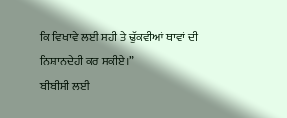ਕਿ ਵਿਖਾਵੇ ਲਈ ਸਹੀ ਤੇ ਢੁੱਕਵੀਆਂ ਥਾਵਾਂ ਦੀ ਨਿਸ਼ਾਨਦੇਹੀ ਕਰ ਸਕੀਏ।”
ਬੀਬੀਸੀ ਲਈ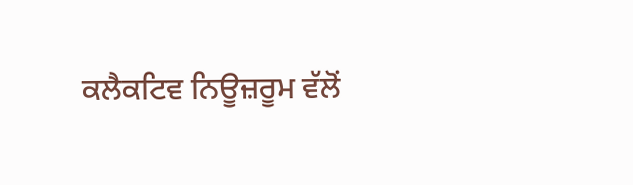ਕਲੈਕਟਿਵ ਨਿਊਜ਼ਰੂਮ ਵੱਲੋਂ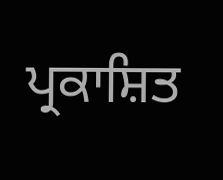ਪ੍ਰਕਾਸ਼ਿਤ